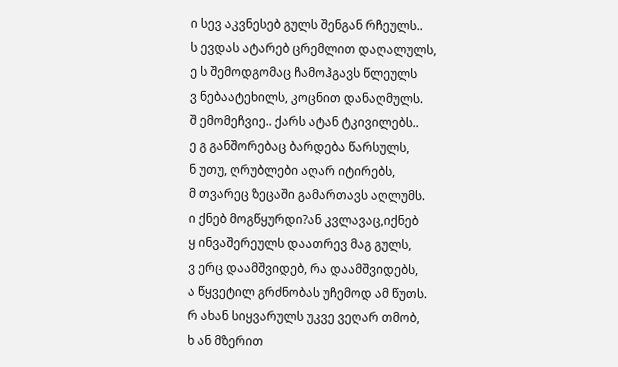ი სევ აკვნესებ გულს შენგან რჩეულს..
ს ევდას ატარებ ცრემლით დაღალულს,
ე ს შემოდგომაც ჩამოჰგავს წლეულს
ვ ნებაატეხილს, კოცნით დანაღმულს.
შ ემომეჩვიე.. ქარს ატან ტკივილებს..
ე გ განშორებაც ბარდება წარსულს,
ნ უთუ, ღრუბლები აღარ იტირებს,
მ თვარეც ზეცაში გამართავს აღლუმს.
ი ქნებ მოგწყურდი?ან კვლავაც,იქნებ
ყ ინვაშერეულს დაათრევ მაგ გულს,
ვ ერც დაამშვიდებ, რა დაამშვიდებს,
ა წყვეტილ გრძნობას უჩემოდ ამ წუთს.
რ ახან სიყვარულს უკვე ვეღარ თმობ,
ხ ან მზერით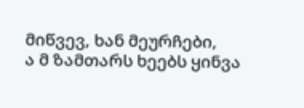მიწვევ, ხან მეურჩები,
ა მ ზამთარს ხეებს ყინვა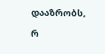დააზრობს,
რ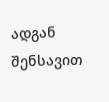ადგან შენსავით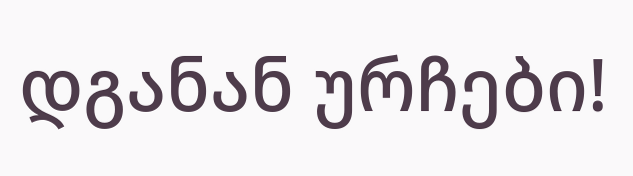დგანან ურჩები!